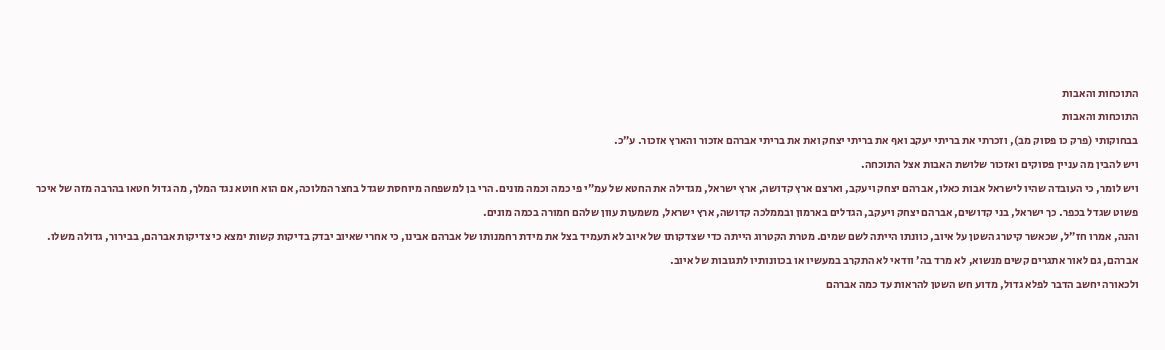התוכחות והאבות
התוכחות והאבות
בבחוקותי (פרק כו פסוק מב), וזכרתי את בריתי יעקב ואף את בריתי יצחק ואת את בריתי אברהם אזכור והארץ אזכור. ע״כ.
ויש להבין מה עניין פסוקים ואזכור שלושת האבות אצל התוכחה.
ויש לומר, כי העובדה שהיו לישראל אבות כאלו, אברהם יצחק ויעקב, וארצם ארץ קדושה, ארץ ישראל, מגדילה את החטא של עמ״י פי כמה וכמה מונים. הרי בן למשפחה מיוחסת שגדל בחצר המלוכה, אם הוא חוטא נגד המלך, מה גדול חטאו בהרבה מזה של איכר פשוט שגדל בכפר. כך ישראל, בני קדושים, אברהם יצחק ויעקב, הגדלים בארמון ובממלכה קדושה, ארץ ישראל, משמעות עוון שלהם חמורה בכמה מונים.
והנה, אמרו חז״ל, שכאשר קיטרג השטן על איוב, כוונתו הייתה לשם שמים. מטרת הקטרוג הייתה כדי שצדקותו של איוב לא תעמיד בצל את מידת רחמנותו של אברהם אבינו, כי אחרי שאיוב יבדק בדיקות קשות ימצא כי צדיקות אברהם, בבירור, גדולה משלו. אברהם, גם לאור אתגרים קשים מנשוא, לא מרד בה׳ וודאי לא התקרב במעשיו או בכוונותיו לתגובות של איוב.
ולכאורה יחשב הדבר לפלא גדול, מדוע חש השטן להראות עד כמה אברהם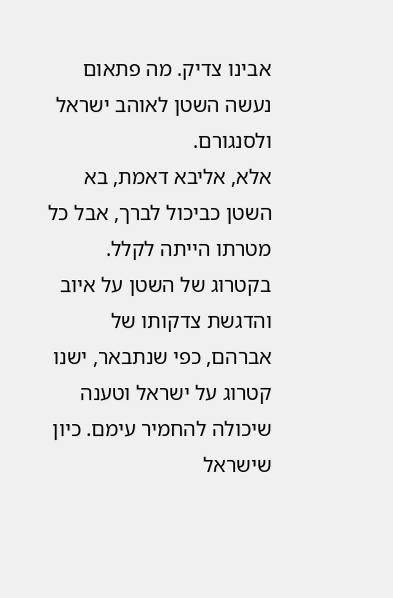אבינו צדיק. מה פתאום נעשה השטן לאוהב ישראל ולסנגורם.
אלא, אליבא דאמת, בא השטן כביכול לברך, אבל כל מטרתו הייתה לקלל. בקטרוג של השטן על איוב והדגשת צדקותו של אברהם, כפי שנתבאר, ישנו קטרוג על ישראל וטענה שיכולה להחמיר עימם. כיון שישראל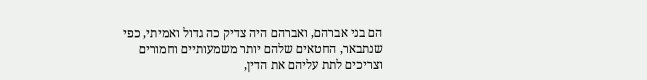הם בני אברהם, ואברהם היה צדיק כה גדול ואמיתי, כפי שנתבאר, החטאים שלהם יותר משמעותיים וחמורים וצריכים לתת עליהם את הדין,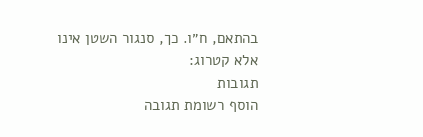בהתאם, ח״ו. כך, סנגור השטן אינו אלא קטרוג:
תגובות
הוסף רשומת תגובה